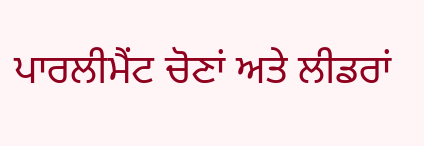ਪਾਰਲੀਮੈਂਟ ਚੋਣਾਂ ਅਤੇ ਲੀਡਰਾਂ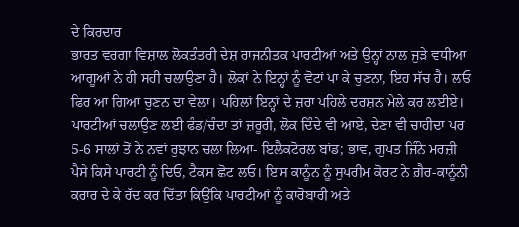ਦੇ ਕਿਰਦਾਰ
ਭਾਰਤ ਵਰਗਾ ਵਿਸ਼ਾਲ ਲੋਕਤੰਤਰੀ ਦੇਸ਼ ਰਾਜਨੀਤਕ ਪਾਰਟੀਆਂ ਅਤੇ ਉਨ੍ਹਾਂ ਨਾਲ ਜੁੜੇ ਵਧੀਆ ਆਗੂਆਂ ਨੇ ਹੀ ਸਹੀ ਚਲਾਉਣਾ ਹੈ। ਲੋਕਾਂ ਨੇ ਇਨ੍ਹਾਂ ਨੂੰ ਵੋਟਾਂ ਪਾ ਕੇ ਚੁਣਨਾ, ਇਹ ਸੱਚ ਹੈ। ਲਓ ਫਿਰ ਆ ਗਿਆ ਚੁਣਨ ਦਾ ਵੇਲਾ। ਪਹਿਲਾਂ ਇਨ੍ਹਾਂ ਦੇ ਜ਼ਰਾ ਪਹਿਲੇ ਦਰਸ਼ਨ ਮੇਲੇ ਕਰ ਲਈਏ।
ਪਾਰਟੀਆਂ ਚਲਾਉਣ ਲਈ ਫੰਡ/ਚੰਦਾ ਤਾਂ ਜ਼ਰੂਰੀ, ਲੋਕ ਦਿੰਦੇ ਵੀ ਆਏ, ਦੇਣਾ ਵੀ ਚਾਹੀਦਾ ਪਰ 5-6 ਸਾਲਾਂ ਤੋਂ ਨੇ ਨਵਾਂ ਰੁਝਾਨ ਚਲਾ ਲਿਆ- ਇਲੈਕਟੋਰਲ ਬਾਂਡ; ਭਾਵ, ਗੁਪਤ ਜਿੰਨੇ ਮਰਜ਼ੀ ਪੈਸੇ ਕਿਸੇ ਪਾਰਟੀ ਨੂੰ ਦਿਓ, ਟੈਕਸ ਛੋਟ ਲਓ। ਇਸ ਕਾਨੂੰਨ ਨੂੰ ਸੁਪਰੀਮ ਕੋਰਟ ਨੇ ਗ਼ੈਰ-ਕਾਨੂੰਨੀ ਕਰਾਰ ਦੇ ਕੇ ਰੱਦ ਕਰ ਦਿੱਤਾ ਕਿਉਂਕਿ ਪਾਰਟੀਆਂ ਨੂੰ ਕਾਰੋਬਾਰੀ ਅਤੇ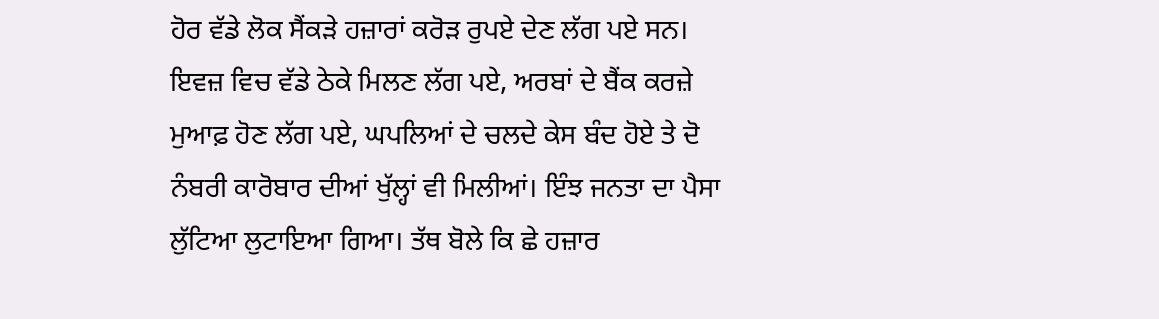ਹੋਰ ਵੱਡੇ ਲੋਕ ਸੈਂਕੜੇ ਹਜ਼ਾਰਾਂ ਕਰੋੜ ਰੁਪਏ ਦੇਣ ਲੱਗ ਪਏ ਸਨ। ਇਵਜ਼ ਵਿਚ ਵੱਡੇ ਠੇਕੇ ਮਿਲਣ ਲੱਗ ਪਏ, ਅਰਬਾਂ ਦੇ ਬੈਂਕ ਕਰਜ਼ੇ ਮੁਆਫ਼ ਹੋਣ ਲੱਗ ਪਏ, ਘਪਲਿਆਂ ਦੇ ਚਲਦੇ ਕੇਸ ਬੰਦ ਹੋਏ ਤੇ ਦੋ ਨੰਬਰੀ ਕਾਰੋਬਾਰ ਦੀਆਂ ਖੁੱਲ੍ਹਾਂ ਵੀ ਮਿਲੀਆਂ। ਇੰਝ ਜਨਤਾ ਦਾ ਪੈਸਾ ਲੁੱਟਿਆ ਲੁਟਾਇਆ ਗਿਆ। ਤੱਥ ਬੋਲੇ ਕਿ ਛੇ ਹਜ਼ਾਰ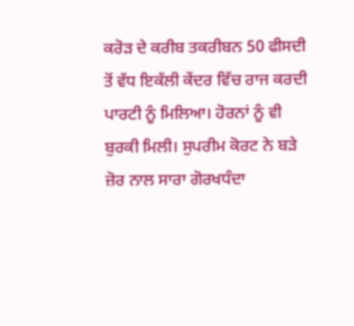ਕਰੋੜ ਦੇ ਕਰੀਬ ਤਕਰੀਬਨ 50 ਫੀਸਦੀ ਤੋਂ ਵੱਧ ਇਕੱਲੀ ਕੇਂਦਰ ਵਿੱਚ ਰਾਜ ਕਰਦੀ ਪਾਰਟੀ ਨੂੰ ਮਿਲਿਆ। ਹੋਰਨਾਂ ਨੂੰ ਵੀ ਬੁਰਕੀ ਮਿਲੀ। ਸੁਪਰੀਮ ਕੋਰਟ ਨੇ ਬੜੇ ਜ਼ੋਰ ਨਾਲ ਸਾਰਾ ਗੋਰਖਧੰਦਾ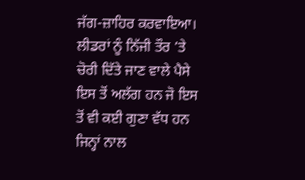ਜੱਗ-ਜ਼ਾਹਿਰ ਕਰਵਾਇਆ।
ਲੀਡਰਾਂ ਨੂੰ ਨਿੱਜੀ ਤੌਰ ’ਤੇ ਚੋਰੀ ਦਿੱਤੇ ਜਾਣ ਵਾਲੇ ਪੈਸੇ ਇਸ ਤੋਂ ਅਲੱਗ ਹਨ ਜੋ ਇਸ ਤੋਂ ਵੀ ਕਈ ਗੁਣਾ ਵੱਧ ਹਨ ਜਿਨ੍ਹਾਂ ਨਾਲ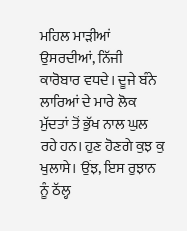ਮਹਿਲ ਮਾੜੀਆਂ ਉਸਰਦੀਆਂ, ਨਿੱਜੀ ਕਾਰੋਬਾਰ ਵਧਦੇ। ਦੂਜੇ ਬੰਨੇ ਲਾਰਿਆਂ ਦੇ ਮਾਰੇ ਲੋਕ ਮੁੱਦਤਾਂ ਤੋਂ ਭੁੱਖ ਨਾਲ ਘੁਲ ਰਹੇ ਹਨ। ਹੁਣ ਹੋਣਗੇ ਕੁਝ ਕੁ ਖੁਲਾਸੇ। ਉਂਝ, ਇਸ ਰੁਝਾਨ ਨੂੰ ਠੱਲ੍ਹ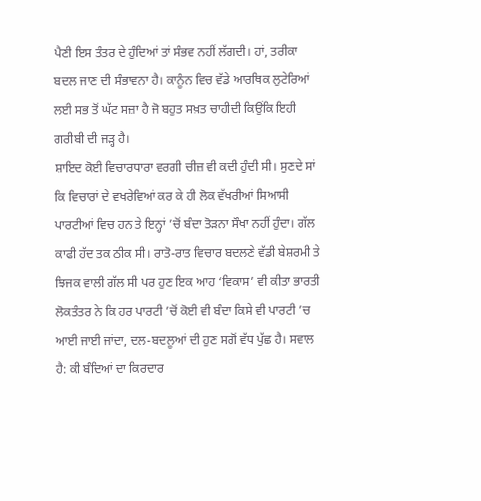ਪੈਣੀ ਇਸ ਤੰਤਰ ਦੇ ਹੁੰਦਿਆਂ ਤਾਂ ਸੰਭਵ ਨਹੀਂ ਲੱਗਦੀ। ਹਾਂ, ਤਰੀਕਾ ਬਦਲ ਜਾਣ ਦੀ ਸੰਭਾਵਨਾ ਹੈ। ਕਾਨੂੰਨ ਵਿਚ ਵੱਡੇ ਆਰਥਿਕ ਲੁਟੇਰਿਆਂ ਲਈ ਸਭ ਤੋਂ ਘੱਟ ਸਜ਼ਾ ਹੈ ਜੋ ਬਹੁਤ ਸਖ਼ਤ ਚਾਹੀਦੀ ਕਿਉਂਕਿ ਇਹੀ ਗਰੀਬੀ ਦੀ ਜੜ੍ਹ ਹੈ।
ਸ਼ਾਇਦ ਕੋਈ ਵਿਚਾਰਧਾਰਾ ਵਰਗੀ ਚੀਜ਼ ਵੀ ਕਦੀ ਹੁੰਦੀ ਸੀ। ਸੁਣਦੇ ਸਾਂ ਕਿ ਵਿਚਾਰਾਂ ਦੇ ਵਖਰੇਵਿਆਂ ਕਰ ਕੇ ਹੀ ਲੋਕ ਵੱਖਰੀਆਂ ਸਿਆਸੀ ਪਾਰਟੀਆਂ ਵਿਚ ਹਨ ਤੇ ਇਨ੍ਹਾਂ ’ਚੋਂ ਬੰਦਾ ਤੋੜਨਾ ਸੌਖਾ ਨਹੀਂ ਹੁੰਦਾ। ਗੱਲ ਕਾਫੀ ਹੱਦ ਤਕ ਠੀਕ ਸੀ। ਰਾਤੋ-ਰਾਤ ਵਿਚਾਰ ਬਦਲਣੇ ਵੱਡੀ ਬੇਸ਼ਰਮੀ ਤੇ ਝਿਜਕ ਵਾਲੀ ਗੱਲ ਸੀ ਪਰ ਹੁਣ ਇਕ ਆਹ ‘ਵਿਕਾਸ’ ਵੀ ਕੀਤਾ ਭਾਰਤੀ ਲੋਕਤੰਤਰ ਨੇ ਕਿ ਹਰ ਪਾਰਟੀ ’ਚੋਂ ਕੋਈ ਵੀ ਬੰਦਾ ਕਿਸੇ ਵੀ ਪਾਰਟੀ ’ਚ ਆਈ ਜਾਈ ਜਾਂਦਾ, ਦਲ-ਬਦਲੂਆਂ ਦੀ ਹੁਣ ਸਗੋਂ ਵੱਧ ਪੁੱਛ ਹੈ। ਸਵਾਲ ਹੈ: ਕੀ ਬੰਦਿਆਂ ਦਾ ਕਿਰਦਾਰ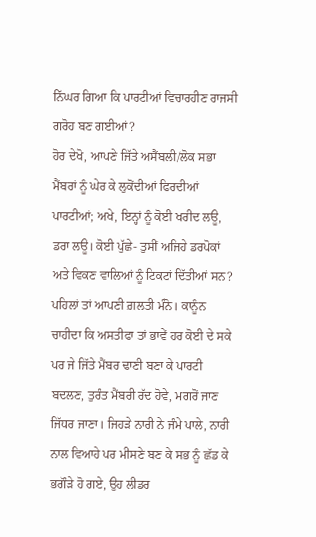ਨਿੱਘਰ ਗਿਆ ਕਿ ਪਾਰਟੀਆਂ ਵਿਚਾਰਹੀਣ ਰਾਜਸੀ ਗਰੋਹ ਬਣ ਗਈਆਂ?
ਹੋਰ ਦੇਖੋ, ਆਪਣੇ ਜਿੱਤੇ ਅਸੈਂਬਲੀ/ਲੋਕ ਸਭਾ ਮੈਂਬਰਾਂ ਨੂੰ ਘੇਰ ਕੇ ਲੁਕੋਂਦੀਆਂ ਫਿਰਦੀਆਂ ਪਾਰਟੀਆਂ; ਅਖੇ, ਇਨ੍ਹਾਂ ਨੂੰ ਕੋਈ ਖਰੀਦ ਲਊ, ਡਰਾ ਲਊ। ਕੋਈ ਪੁੱਛੇ- ਤੁਸੀਂ ਅਜਿਹੇ ਡਰਪੋਕਾਂ ਅਤੇ ਵਿਕਣ ਵਾਲਿਆਂ ਨੂੰ ਟਿਕਟਾਂ ਦਿੱਤੀਆਂ ਸਨ? ਪਹਿਲਾਂ ਤਾਂ ਆਪਣੀ ਗ਼ਲਤੀ ਮੰਨੋ। ਕਾਨੂੰਨ ਚਾਹੀਦਾ ਕਿ ਅਸਤੀਫਾ ਤਾਂ ਭਾਵੇਂ ਹਰ ਕੋਈ ਦੇ ਸਕੇ ਪਰ ਜੇ ਜਿੱਤੇ ਮੈਂਬਰ ਢਾਣੀ ਬਣਾ ਕੇ ਪਾਰਟੀ ਬਦਲਣ, ਤੁਰੰਤ ਮੈਂਬਰੀ ਰੱਦ ਹੋਵੇ, ਮਗਰੋਂ ਜਾਣ ਜਿੱਧਰ ਜਾਣਾ। ਜਿਹੜੇ ਨਾਰੀ ਨੇ ਜੰਮੇ ਪਾਲੇ, ਨਾਰੀ ਨਾਲ ਵਿਆਹੇ ਪਰ ਮੀਸਣੇ ਬਣ ਕੇ ਸਭ ਨੂੰ ਛੱਡ ਕੇ ਭਗੌੜੇ ਹੋ ਗਏ, ਉਹ ਲੀਡਰ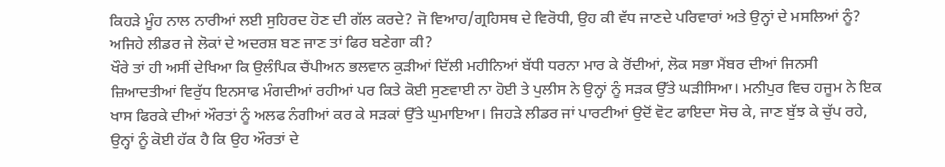ਕਿਹੜੇ ਮੂੰਹ ਨਾਲ ਨਾਰੀਆਂ ਲਈ ਸੁਹਿਰਦ ਹੋਣ ਦੀ ਗੱਲ ਕਰਦੇ? ਜੋ ਵਿਆਹ/ਗ੍ਰਹਿਸਥ ਦੇ ਵਿਰੋਧੀ, ਉਹ ਕੀ ਵੱਧ ਜਾਣਦੇ ਪਰਿਵਾਰਾਂ ਅਤੇ ਉਨ੍ਹਾਂ ਦੇ ਮਸਲਿਆਂ ਨੂੰ? ਅਜਿਹੇ ਲੀਡਰ ਜੇ ਲੋਕਾਂ ਦੇ ਅਦਰਸ਼ ਬਣ ਜਾਣ ਤਾਂ ਫਿਰ ਬਣੇਗਾ ਕੀ?
ਖੌਰੇ ਤਾਂ ਹੀ ਅਸੀਂ ਦੇਖਿਆ ਕਿ ਉਲੰਪਿਕ ਚੈਂਪੀਅਨ ਭਲਵਾਨ ਕੁੜੀਆਂ ਦਿੱਲੀ ਮਹੀਨਿਆਂ ਬੱਧੀ ਧਰਨਾ ਮਾਰ ਕੇ ਰੋਂਦੀਆਂ, ਲੋਕ ਸਭਾ ਮੈਂਬਰ ਦੀਆਂ ਜਿਨਸੀ ਜ਼ਿਆਦਤੀਆਂ ਵਿਰੁੱਧ ਇਨਸਾਫ ਮੰਗਦੀਆਂ ਰਹੀਆਂ ਪਰ ਕਿਤੇ ਕੋਈ ਸੁਣਵਾਈ ਨਾ ਹੋਈ ਤੇ ਪੁਲੀਸ ਨੇ ਉਨ੍ਹਾਂ ਨੂੰ ਸੜਕ ਉੱਤੇ ਘੜੀਸਿਆ। ਮਨੀਪੁਰ ਵਿਚ ਹਜੂਮ ਨੇ ਇਕ ਖਾਸ ਫਿਰਕੇ ਦੀਆਂ ਔਰਤਾਂ ਨੂੰ ਅਲਫ ਨੰਗੀਆਂ ਕਰ ਕੇ ਸੜਕਾਂ ਉੱਤੇ ਘੁਮਾਇਆ। ਜਿਹੜੇ ਲੀਡਰ ਜਾਂ ਪਾਰਟੀਆਂ ਉਦੋਂ ਵੋਟ ਫਾਇਦਾ ਸੋਚ ਕੇ, ਜਾਣ ਬੁੱਝ ਕੇ ਚੁੱਪ ਰਹੇ, ਉਨ੍ਹਾਂ ਨੂੰ ਕੋਈ ਹੱਕ ਹੈ ਕਿ ਉਹ ਔਰਤਾਂ ਦੇ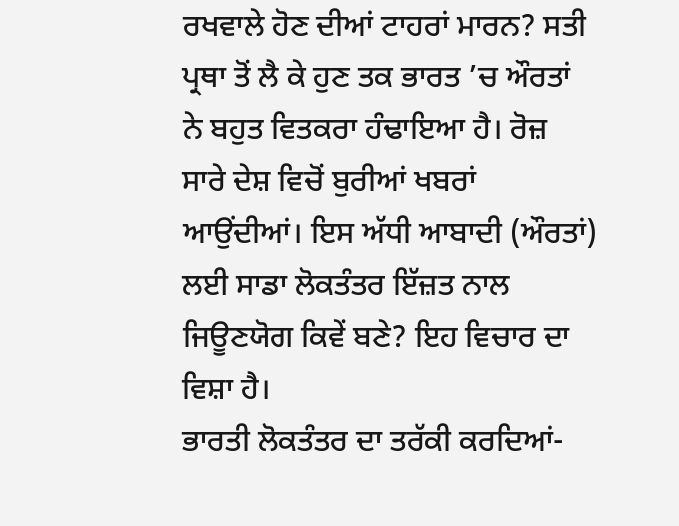ਰਖਵਾਲੇ ਹੋਣ ਦੀਆਂ ਟਾਹਰਾਂ ਮਾਰਨ? ਸਤੀ ਪ੍ਰਥਾ ਤੋਂ ਲੈ ਕੇ ਹੁਣ ਤਕ ਭਾਰਤ ’ਚ ਔਰਤਾਂ ਨੇ ਬਹੁਤ ਵਿਤਕਰਾ ਹੰਢਾਇਆ ਹੈ। ਰੋਜ਼ ਸਾਰੇ ਦੇਸ਼ ਵਿਚੋਂ ਬੁਰੀਆਂ ਖਬਰਾਂ ਆਉਂਦੀਆਂ। ਇਸ ਅੱਧੀ ਆਬਾਦੀ (ਔਰਤਾਂ) ਲਈ ਸਾਡਾ ਲੋਕਤੰਤਰ ਇੱਜ਼ਤ ਨਾਲ ਜਿਊਣਯੋਗ ਕਿਵੇਂ ਬਣੇ? ਇਹ ਵਿਚਾਰ ਦਾ ਵਿਸ਼ਾ ਹੈ।
ਭਾਰਤੀ ਲੋਕਤੰਤਰ ਦਾ ਤਰੱਕੀ ਕਰਦਿਆਂ-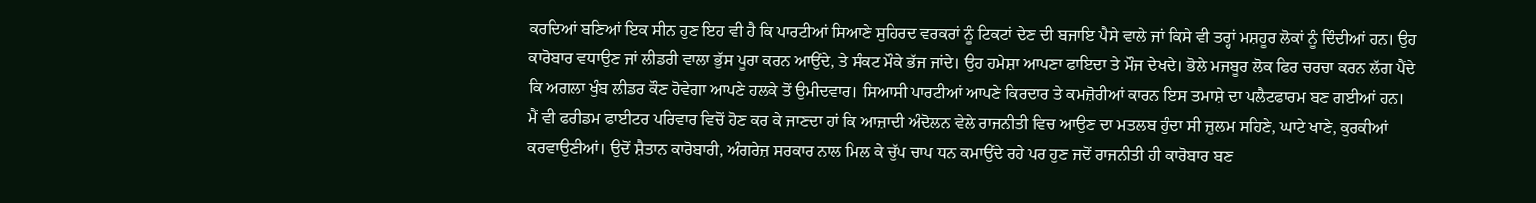ਕਰਦਿਆਂ ਬਣਿਆਂ ਇਕ ਸੀਨ ਹੁਣ ਇਹ ਵੀ ਹੈ ਕਿ ਪਾਰਟੀਆਂ ਸਿਆਣੇ ਸੁਹਿਰਦ ਵਰਕਰਾਂ ਨੂੰ ਟਿਕਟਾਂ ਦੇਣ ਦੀ ਬਜਾਇ ਪੈਸੇ ਵਾਲੇ ਜਾਂ ਕਿਸੇ ਵੀ ਤਰ੍ਹਾਂ ਮਸ਼ਹੂਰ ਲੋਕਾਂ ਨੂੰ ਦਿੰਦੀਆਂ ਹਨ। ਉਹ ਕਾਰੋਬਾਰ ਵਧਾਉਣ ਜਾਂ ਲੀਡਰੀ ਵਾਲਾ ਭੁੱਸ ਪੂਰਾ ਕਰਨ ਆਉਂਦੇ, ਤੇ ਸੰਕਟ ਮੌਕੇ ਭੱਜ ਜਾਂਦੇ। ਉਹ ਹਮੇਸ਼ਾ ਆਪਣਾ ਫਾਇਦਾ ਤੇ ਮੌਜ ਦੇਖਦੇ। ਭੋਲੇ ਮਜਬੂਰ ਲੋਕ ਫਿਰ ਚਰਚਾ ਕਰਨ ਲੱਗ ਪੈਂਦੇ ਕਿ ਅਗਲਾ ਖੁੰਬ ਲੀਡਰ ਕੌਣ ਹੋਵੇਗਾ ਆਪਣੇ ਹਲਕੇ ਤੋਂ ਉਮੀਦਵਾਰ। ਸਿਆਸੀ ਪਾਰਟੀਆਂ ਆਪਣੇ ਕਿਰਦਾਰ ਤੇ ਕਮਜ਼ੋਰੀਆਂ ਕਾਰਨ ਇਸ ਤਮਾਸ਼ੇ ਦਾ ਪਲੈਟਫਾਰਮ ਬਣ ਗਈਆਂ ਹਨ।
ਮੈਂ ਵੀ ਫਰੀਡਮ ਫਾਈਟਰ ਪਰਿਵਾਰ ਵਿਚੋਂ ਹੋਣ ਕਰ ਕੇ ਜਾਣਦਾ ਹਾਂ ਕਿ ਆਜ਼ਾਦੀ ਅੰਦੋਲਨ ਵੇਲੇ ਰਾਜਨੀਤੀ ਵਿਚ ਆਉਣ ਦਾ ਮਤਲਬ ਹੁੰਦਾ ਸੀ ਜ਼ੁਲਮ ਸਹਿਣੇ, ਘਾਟੇ ਖਾਣੇ, ਕੁਰਕੀਆਂ ਕਰਵਾਉਣੀਆਂ। ਉਦੋਂ ਸ਼ੈਤਾਨ ਕਾਰੋਬਾਰੀ, ਅੰਗਰੇਜ਼ ਸਰਕਾਰ ਨਾਲ ਮਿਲ ਕੇ ਚੁੱਪ ਚਾਪ ਧਨ ਕਮਾਉਂਦੇ ਰਹੇ ਪਰ ਹੁਣ ਜਦੋਂ ਰਾਜਨੀਤੀ ਹੀ ਕਾਰੋਬਾਰ ਬਣ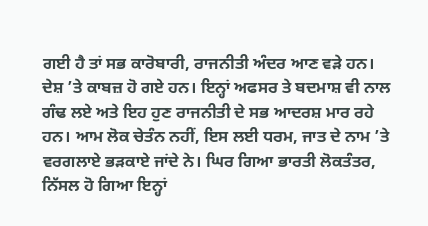ਗਈ ਹੈ ਤਾਂ ਸਭ ਕਾਰੋਬਾਰੀ, ਰਾਜਨੀਤੀ ਅੰਦਰ ਆਣ ਵੜੇ ਹਨ। ਦੇਸ਼ ’ਤੇ ਕਾਬਜ਼ ਹੋ ਗਏ ਹਨ। ਇਨ੍ਹਾਂ ਅਫਸਰ ਤੇ ਬਦਮਾਸ਼ ਵੀ ਨਾਲ ਗੰਢ ਲਏ ਅਤੇ ਇਹ ਹੁਣ ਰਾਜਨੀਤੀ ਦੇ ਸਭ ਆਦਰਸ਼ ਮਾਰ ਰਹੇ ਹਨ। ਆਮ ਲੋਕ ਚੇਤੰਨ ਨਹੀਂ, ਇਸ ਲਈ ਧਰਮ, ਜਾਤ ਦੇ ਨਾਮ ’ਤੇ ਵਰਗਲਾਏ ਭੜਕਾਏ ਜਾਂਦੇ ਨੇ। ਘਿਰ ਗਿਆ ਭਾਰਤੀ ਲੋਕਤੰਤਰ, ਨਿੱਸਲ ਹੋ ਗਿਆ ਇਨ੍ਹਾਂ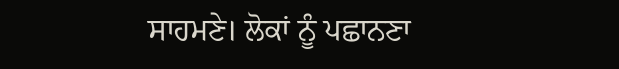ਸਾਹਮਣੇ। ਲੋਕਾਂ ਨੂੰ ਪਛਾਨਣਾ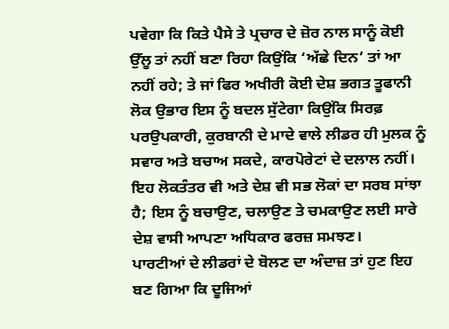ਪਵੇਗਾ ਕਿ ਕਿਤੇ ਪੈਸੇ ਤੇ ਪ੍ਰਚਾਰ ਦੇ ਜ਼ੋਰ ਨਾਲ ਸਾਨੂੰ ਕੋਈ ਉੱਲੂ ਤਾਂ ਨਹੀਂ ਬਣਾ ਰਿਹਾ ਕਿਉਂਕਿ ‘ਅੱਛੇ ਦਿਨ’ ਤਾਂ ਆ ਨਹੀਂ ਰਹੇ; ਤੇ ਜਾਂ ਫਿਰ ਅਖੀਰੀ ਕੋਈ ਦੇਸ਼ ਭਗਤ ਤੂਫਾਨੀ ਲੋਕ ਉਭਾਰ ਇਸ ਨੂੰ ਬਦਲ ਸੁੱਟੇਗਾ ਕਿਉਂਕਿ ਸਿਰਫ਼ ਪਰਉਪਕਾਰੀ, ਕੁਰਬਾਨੀ ਦੇ ਮਾਦੇ ਵਾਲੇ ਲੀਡਰ ਹੀ ਮੁਲਕ ਨੂੰ ਸਵਾਰ ਅਤੇ ਬਚਾਅ ਸਕਦੇ, ਕਾਰਪੋਰੇਟਾਂ ਦੇ ਦਲਾਲ ਨਹੀਂ। ਇਹ ਲੋਕਤੰਤਰ ਵੀ ਅਤੇ ਦੇਸ਼ ਵੀ ਸਭ ਲੋਕਾਂ ਦਾ ਸਰਬ ਸਾਂਝਾ ਹੈ; ਇਸ ਨੂੰ ਬਚਾਉਣ, ਚਲਾਉਣ ਤੇ ਚਮਕਾਉਣ ਲਈ ਸਾਰੇ ਦੇਸ਼ ਵਾਸੀ ਆਪਣਾ ਅਧਿਕਾਰ ਫਰਜ਼ ਸਮਝਣ।
ਪਾਰਟੀਆਂ ਦੇ ਲੀਡਰਾਂ ਦੇ ਬੋਲਣ ਦਾ ਅੰਦਾਜ਼ ਤਾਂ ਹੁਣ ਇਹ ਬਣ ਗਿਆ ਕਿ ਦੂਜਿਆਂ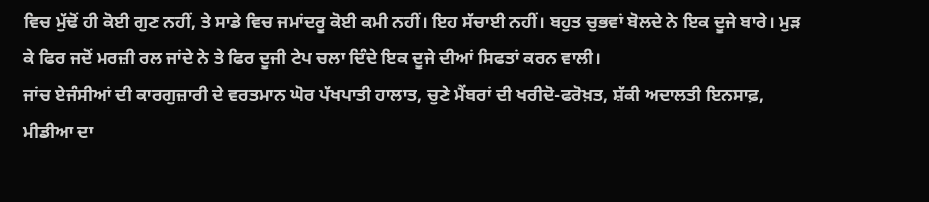ਵਿਚ ਮੁੱਢੋਂ ਹੀ ਕੋਈ ਗੁਣ ਨਹੀਂ, ਤੇ ਸਾਡੇ ਵਿਚ ਜਮਾਂਦਰੂ ਕੋਈ ਕਮੀ ਨਹੀਂ। ਇਹ ਸੱਚਾਈ ਨਹੀਂ। ਬਹੁਤ ਚੁਭਵਾਂ ਬੋਲਦੇ ਨੇ ਇਕ ਦੂਜੇ ਬਾਰੇ। ਮੁੜ ਕੇ ਫਿਰ ਜਦੋਂ ਮਰਜ਼ੀ ਰਲ ਜਾਂਦੇ ਨੇ ਤੇ ਫਿਰ ਦੂਜੀ ਟੇਪ ਚਲਾ ਦਿੰਦੇ ਇਕ ਦੂਜੇ ਦੀਆਂ ਸਿਫਤਾਂ ਕਰਨ ਵਾਲੀ।
ਜਾਂਚ ਏਜੰਸੀਆਂ ਦੀ ਕਾਰਗੁਜ਼ਾਰੀ ਦੇ ਵਰਤਮਾਨ ਘੋਰ ਪੱਖਪਾਤੀ ਹਾਲਾਤ, ਚੁਣੇ ਮੈਂਬਰਾਂ ਦੀ ਖਰੀਦੋ-ਫਰੋਖ਼ਤ, ਸ਼ੱਕੀ ਅਦਾਲਤੀ ਇਨਸਾਫ਼, ਮੀਡੀਆ ਦਾ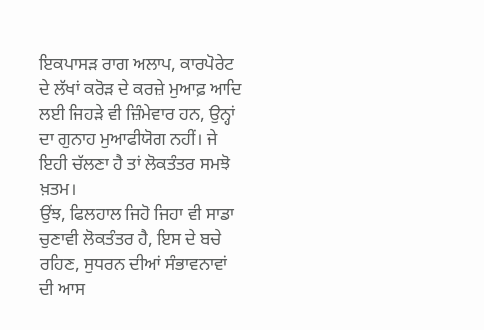ਇਕਪਾਸੜ ਰਾਗ ਅਲਾਪ, ਕਾਰਪੋਰੇਟ ਦੇ ਲੱਖਾਂ ਕਰੋੜ ਦੇ ਕਰਜ਼ੇ ਮੁਆਫ਼ ਆਦਿ ਲਈ ਜਿਹੜੇ ਵੀ ਜ਼ਿੰਮੇਵਾਰ ਹਨ, ਉਨ੍ਹਾਂ ਦਾ ਗੁਨਾਹ ਮੁਆਫੀਯੋਗ ਨਹੀਂ। ਜੇ ਇਹੀ ਚੱਲਣਾ ਹੈ ਤਾਂ ਲੋਕਤੰਤਰ ਸਮਝੋ ਖ਼ਤਮ।
ਉਂਝ, ਫਿਲਹਾਲ ਜਿਹੋ ਜਿਹਾ ਵੀ ਸਾਡਾ ਚੁਣਾਵੀ ਲੋਕਤੰਤਰ ਹੈ, ਇਸ ਦੇ ਬਚੇ ਰਹਿਣ, ਸੁਧਰਨ ਦੀਆਂ ਸੰਭਾਵਨਾਵਾਂ ਦੀ ਆਸ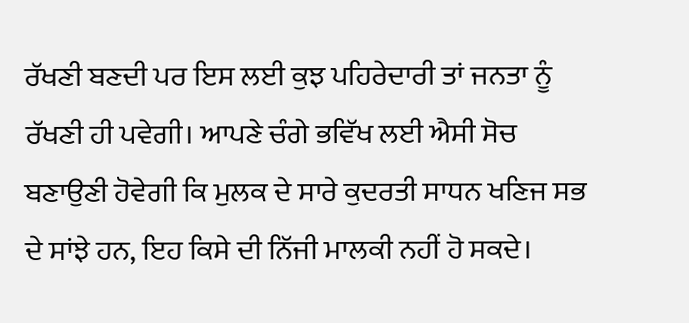ਰੱਖਣੀ ਬਣਦੀ ਪਰ ਇਸ ਲਈ ਕੁਝ ਪਹਿਰੇਦਾਰੀ ਤਾਂ ਜਨਤਾ ਨੂੰ ਰੱਖਣੀ ਹੀ ਪਵੇਗੀ। ਆਪਣੇ ਚੰਗੇ ਭਵਿੱਖ ਲਈ ਐਸੀ ਸੋਚ ਬਣਾਉਣੀ ਹੋਵੇਗੀ ਕਿ ਮੁਲਕ ਦੇ ਸਾਰੇ ਕੁਦਰਤੀ ਸਾਧਨ ਖਣਿਜ ਸਭ ਦੇ ਸਾਂਝੇ ਹਨ, ਇਹ ਕਿਸੇ ਦੀ ਨਿੱਜੀ ਮਾਲਕੀ ਨਹੀਂ ਹੋ ਸਕਦੇ।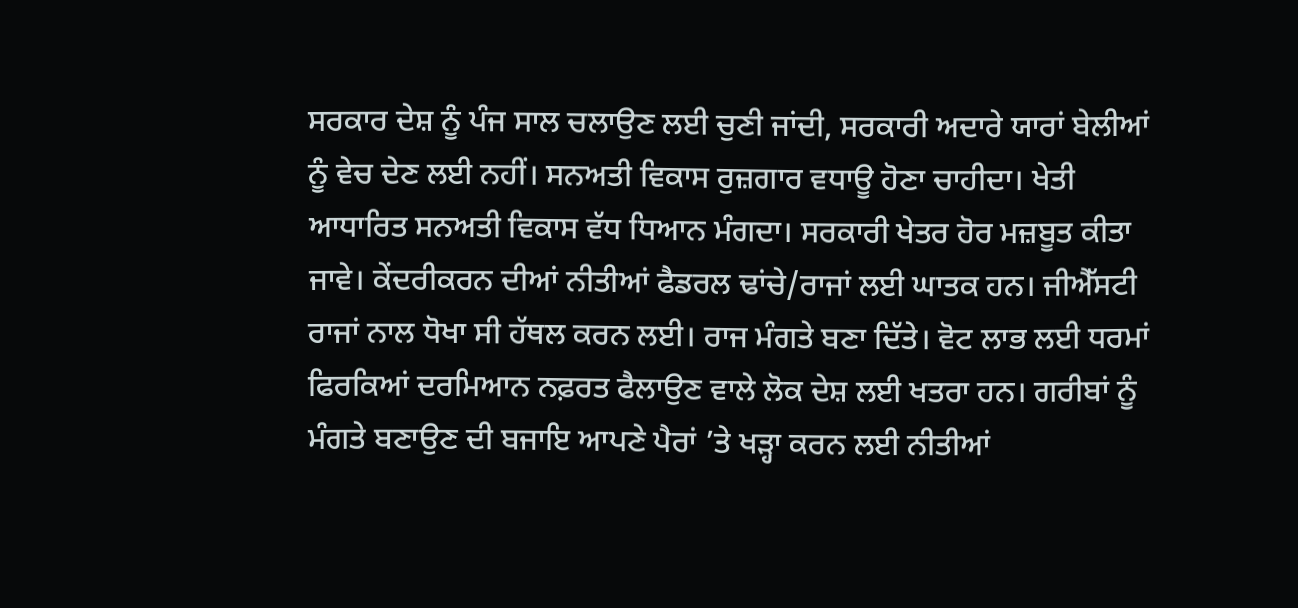ਸਰਕਾਰ ਦੇਸ਼ ਨੂੰ ਪੰਜ ਸਾਲ ਚਲਾਉਣ ਲਈ ਚੁਣੀ ਜਾਂਦੀ, ਸਰਕਾਰੀ ਅਦਾਰੇ ਯਾਰਾਂ ਬੇਲੀਆਂ ਨੂੰ ਵੇਚ ਦੇਣ ਲਈ ਨਹੀਂ। ਸਨਅਤੀ ਵਿਕਾਸ ਰੁਜ਼ਗਾਰ ਵਧਾਊ ਹੋਣਾ ਚਾਹੀਦਾ। ਖੇਤੀ ਆਧਾਰਿਤ ਸਨਅਤੀ ਵਿਕਾਸ ਵੱਧ ਧਿਆਨ ਮੰਗਦਾ। ਸਰਕਾਰੀ ਖੇਤਰ ਹੋਰ ਮਜ਼ਬੂਤ ਕੀਤਾ ਜਾਵੇ। ਕੇਂਦਰੀਕਰਨ ਦੀਆਂ ਨੀਤੀਆਂ ਫੈਡਰਲ ਢਾਂਚੇ/ਰਾਜਾਂ ਲਈ ਘਾਤਕ ਹਨ। ਜੀਐੱਸਟੀ ਰਾਜਾਂ ਨਾਲ ਧੋਖਾ ਸੀ ਹੱਥਲ ਕਰਨ ਲਈ। ਰਾਜ ਮੰਗਤੇ ਬਣਾ ਦਿੱਤੇ। ਵੋਟ ਲਾਭ ਲਈ ਧਰਮਾਂ ਫਿਰਕਿਆਂ ਦਰਮਿਆਨ ਨਫ਼ਰਤ ਫੈਲਾਉਣ ਵਾਲੇ ਲੋਕ ਦੇਸ਼ ਲਈ ਖਤਰਾ ਹਨ। ਗਰੀਬਾਂ ਨੂੰ ਮੰਗਤੇ ਬਣਾਉਣ ਦੀ ਬਜਾਇ ਆਪਣੇ ਪੈਰਾਂ ’ਤੇ ਖੜ੍ਹਾ ਕਰਨ ਲਈ ਨੀਤੀਆਂ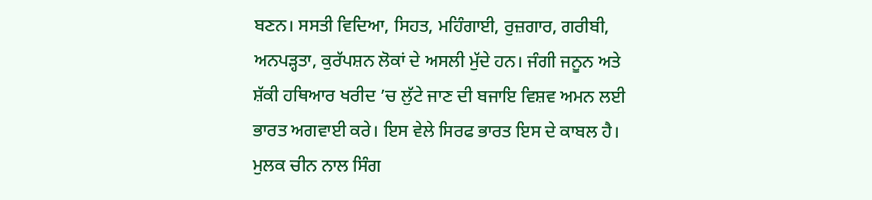ਬਣਨ। ਸਸਤੀ ਵਿਦਿਆ, ਸਿਹਤ, ਮਹਿੰਗਾਈ, ਰੁਜ਼ਗਾਰ, ਗਰੀਬੀ, ਅਨਪੜ੍ਹਤਾ, ਕੁਰੱਪਸ਼ਨ ਲੋਕਾਂ ਦੇ ਅਸਲੀ ਮੁੱਦੇ ਹਨ। ਜੰਗੀ ਜਨੂਨ ਅਤੇ ਸ਼ੱਕੀ ਹਥਿਆਰ ਖਰੀਦ ’ਚ ਲੁੱਟੇ ਜਾਣ ਦੀ ਬਜਾਇ ਵਿਸ਼ਵ ਅਮਨ ਲਈ ਭਾਰਤ ਅਗਵਾਈ ਕਰੇ। ਇਸ ਵੇਲੇ ਸਿਰਫ ਭਾਰਤ ਇਸ ਦੇ ਕਾਬਲ ਹੈ। ਮੁਲਕ ਚੀਨ ਨਾਲ ਸਿੰਗ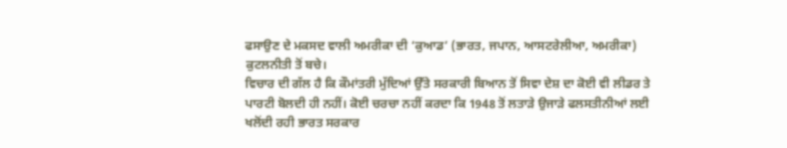ਫਸਾਉਣ ਦੇ ਮਕਸਦ ਵਾਲੀ ਅਮਰੀਕਾ ਦੀ ‘ਕੁਆਡ’ (ਭਾਰਤ, ਜਪਾਨ, ਆਸਟਰੇਲੀਆ, ਅਮਰੀਕਾ) ਕੁਟਲਨੀਤੀ ਤੋਂ ਬਚੇ।
ਵਿਚਾਰ ਦੀ ਗੱਲ ਹੈ ਕਿ ਕੌਮਾਂਤਰੀ ਮੁੱਦਿਆਂ ਉੱਤੇ ਸਰਕਾਰੀ ਬਿਆਨ ਤੋਂ ਸਿਵਾ ਦੇਸ਼ ਦਾ ਕੋਈ ਵੀ ਲੀਡਰ ਤੇ ਪਾਰਟੀ ਬੋਲਦੀ ਹੀ ਨਹੀਂ। ਕੋਈ ਚਰਚਾ ਨਹੀਂ ਕਰਦਾ ਕਿ 1948 ਤੋਂ ਲਤਾੜੇ ਉਜਾੜੇ ਫਲਸਤੀਨੀਆਂ ਲਈ ਖਲੋਂਦੀ ਰਹੀ ਭਾਰਤ ਸਰਕਾਰ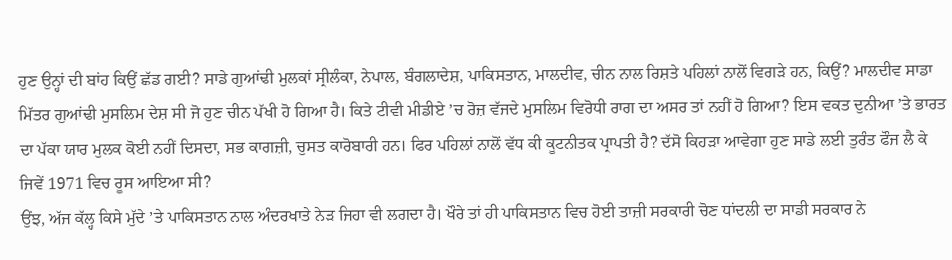ਹੁਣ ਉਨ੍ਹਾਂ ਦੀ ਬਾਂਹ ਕਿਉਂ ਛੱਡ ਗਈ? ਸਾਡੇ ਗੁਆਂਢੀ ਮੁਲਕਾਂ ਸ੍ਰੀਲੰਕਾ, ਨੇਪਾਲ, ਬੰਗਲਾਦੇਸ਼, ਪਾਕਿਸਤਾਨ, ਮਾਲਦੀਵ, ਚੀਨ ਨਾਲ ਰਿਸ਼ਤੇ ਪਹਿਲਾਂ ਨਾਲੋਂ ਵਿਗੜੇ ਹਨ, ਕਿਉਂ? ਮਾਲਦੀਵ ਸਾਡਾ ਮਿੱਤਰ ਗੁਆਂਢੀ ਮੁਸਲਿਮ ਦੇਸ਼ ਸੀ ਜੋ ਹੁਣ ਚੀਨ ਪੱਖੀ ਹੋ ਗਿਆ ਹੈ। ਕਿਤੇ ਟੀਵੀ ਮੀਡੀਏ ’ਚ ਰੋਜ਼ ਵੱਜਦੇ ਮੁਸਲਿਮ ਵਿਰੋਧੀ ਰਾਗ ਦਾ ਅਸਰ ਤਾਂ ਨਹੀਂ ਹੋ ਗਿਆ? ਇਸ ਵਕਤ ਦੁਨੀਆ ’ਤੇ ਭਾਰਤ ਦਾ ਪੱਕਾ ਯਾਰ ਮੁਲਕ ਕੋਈ ਨਹੀਂ ਦਿਸਦਾ, ਸਭ ਕਾਗਜ਼ੀ, ਚੁਸਤ ਕਾਰੋਬਾਰੀ ਹਨ। ਫਿਰ ਪਹਿਲਾਂ ਨਾਲੋਂ ਵੱਧ ਕੀ ਕੂਟਨੀਤਕ ਪ੍ਰਾਪਤੀ ਹੈ? ਦੱਸੋ ਕਿਹੜਾ ਆਵੇਗਾ ਹੁਣ ਸਾਡੇ ਲਈ ਤੁਰੰਤ ਫੌਜ ਲੈ ਕੇ ਜਿਵੇਂ 1971 ਵਿਚ ਰੂਸ ਆਇਆ ਸੀ?
ਉਂਝ, ਅੱਜ ਕੱਲ੍ਹ ਕਿਸੇ ਮੁੱਦੇ ’ਤੇ ਪਾਕਿਸਤਾਨ ਨਾਲ ਅੰਦਰਖਾਤੇ ਨੇੜ ਜਿਹਾ ਵੀ ਲਗਦਾ ਹੈ। ਖੌਰੇ ਤਾਂ ਹੀ ਪਾਕਿਸਤਾਨ ਵਿਚ ਹੋਈ ਤਾਜ਼ੀ ਸਰਕਾਰੀ ਚੋਣ ਧਾਂਦਲੀ ਦਾ ਸਾਡੀ ਸਰਕਾਰ ਨੇ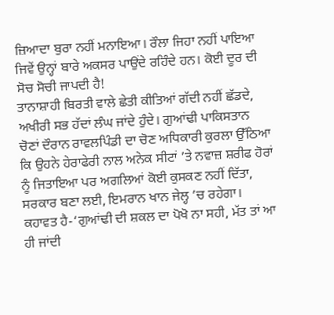ਜ਼ਿਆਦਾ ਬੁਰਾ ਨਹੀਂ ਮਨਾਇਆ। ਰੌਲਾ ਜਿਹਾ ਨਹੀਂ ਪਾਇਆ ਜਿਵੇਂ ਉਨ੍ਹਾਂ ਬਾਰੇ ਅਕਸਰ ਪਾਉਂਦੇ ਰਹਿੰਦੇ ਹਨ। ਕੋਈ ਦੂਰ ਦੀ ਸੋਚ ਸੋਚੀ ਜਾਪਦੀ ਹੈ!
ਤਾਨਾਸ਼ਾਹੀ ਬਿਰਤੀ ਵਾਲੇ ਛੇਤੀ ਕੀਤਿਆਂ ਗੱਦੀ ਨਹੀਂ ਛੱਡਦੇ, ਅਖੀਰੀ ਸਭ ਹੱਦਾਂ ਲੰਘ ਜਾਂਦੇ ਹੁੰਦੇ। ਗੁਆਂਢੀ ਪਾਕਿਸਤਾਨ ਚੋਣਾਂ ਦੌਰਾਨ ਰਾਵਲਪਿੰਡੀ ਦਾ ਚੋਣ ਅਧਿਕਾਰੀ ਕੁਰਲਾ ਉੱਠਿਆ ਕਿ ਉਹਨੇ ਹੇਰਾਫੇਰੀ ਨਾਲ ਅਨੇਕ ਸੀਟਾਂ ’ਤੇ ਨਵਾਜ਼ ਸ਼ਰੀਫ ਹੋਰਾਂ ਨੂੰ ਜਿਤਾਇਆ ਪਰ ਅਗਲਿਆਂ ਕੋਈ ਕੁਸਕਣ ਨਹੀਂ ਦਿੱਤਾ, ਸਰਕਾਰ ਬਣਾ ਲਈ, ਇਮਰਾਨ ਖਾਨ ਜੇਲ੍ਹ ’ਚ ਰਹੇਗਾ। ਕਹਾਵਤ ਹੈ-‘ਗੁਆਂਢੀ ਦੀ ਸ਼ਕਲ ਦਾ ਪੋਖੋ ਨਾ ਸਹੀ, ਮੱਤ ਤਾਂ ਆ ਹੀ ਜਾਂਦੀ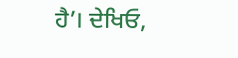ਹੈ’। ਦੇਖਿਓ,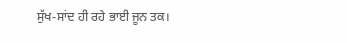ਸੁੱਖ-ਸਾਂਦ ਹੀ ਰਹੇ ਭਾਈ ਜੂਨ ਤਕ।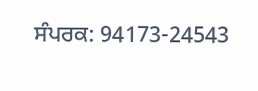ਸੰਪਰਕ: 94173-24543